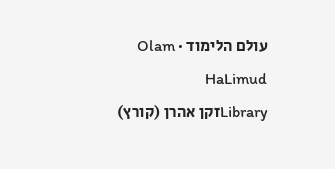עולם הלימוד · Olam HaLimud
Libraryזקן אהרן (קורץ)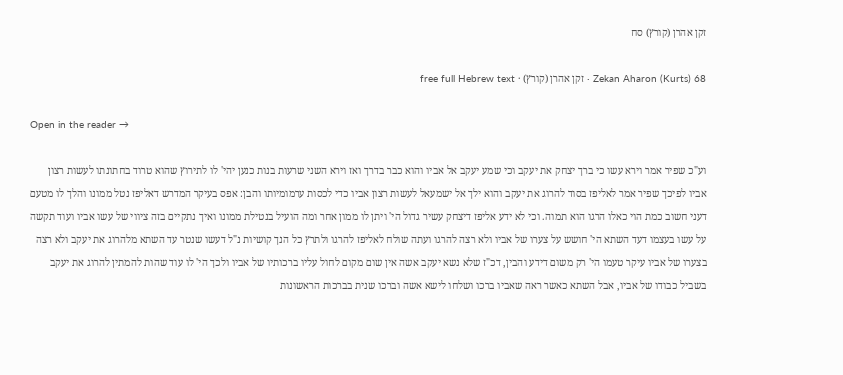זקן אהרן (קורץ) סח

Zekan Aharon (Kurts) 68 · זקן אהרן (קורץ) · free full Hebrew text

Open in the reader →

וע"כ שפיר אמר וירא עשו כי ברך יצחק את יעקב וכי שמע יעקב אל אביו והוא כבר בדרך ואז וירא השני שרעות בנות כנען יהי' לו לתירוץ שהוא טרוד בחתונתו לעשות רצון אביו לפיכך שפיר אמר לאליפז בסוד להרוג את יעקב והוא ילך אל ישמעאל לעשות רצון אביו כדי לכסות ערמומיותו והבן: אפס בעיקר המדרש דאליפז נטל ממונו והלך לו מטעם דעני חשוב כמת הוי כאלו הרגו הוא תמוה. וכי לא ידע אליפז דיצחק עשיר גדול הי' ויתן לו ממון אחר ומה הועיל בנטילת ממונו ואיך נתקיים בזה ציווי של עשו אביו ועוד תקשה על עשו בעצמו דעד השתא הי' חושש על צערו של אביו ולא רצה להרגו ועתה שולח לאליפז להרגו ולתרץ כל הנך קושיות נ"ל דעשו שנטר עד השתא מלהרוג את יעקב ולא רצה בצערו של אביו עיקר טעמו הי' רק משום דידע והבין, דכ"ז שלא נשא יעקב אשה אין שום מקום לחול עליו ברכותיו של אביו ולכך הי' לו עוד שהות להמתין להרוג את יעקב בשביל כבודו של אביו, אבל השתא כאשר ראה שאביו ברכו ושלחו לישא אשה וברכו שנית בברכות הראשונות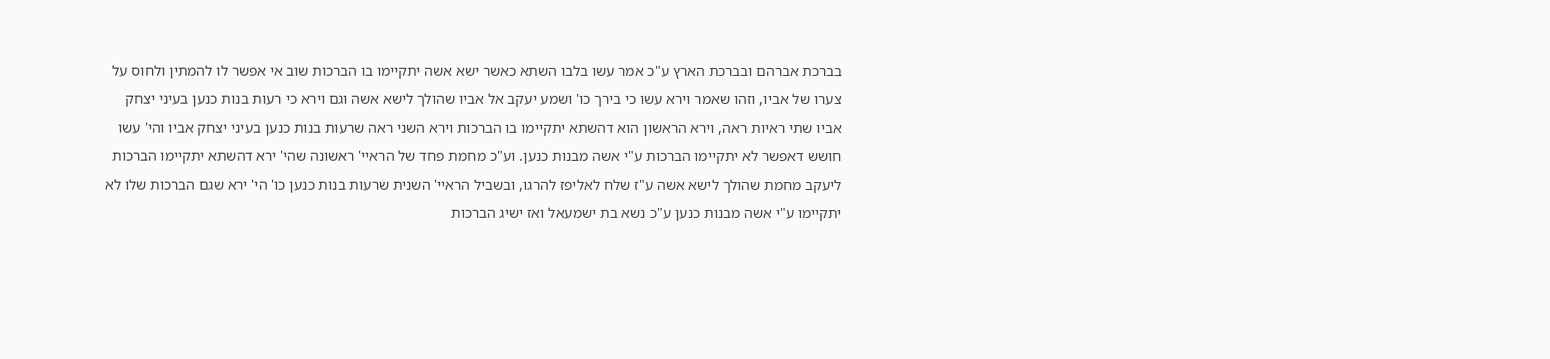בברכת אברהם ובברכת הארץ ע"כ אמר עשו בלבו השתא כאשר ישא אשה יתקיימו בו הברכות שוב אי אפשר לו להמתין ולחוס על צערו של אביו, וזהו שאמר וירא עשו כי בירך כו' ושמע יעקב אל אביו שהולך לישא אשה וגם וירא כי רעות בנות כנען בעיני יצחק אביו שתי ראיות ראה, וירא הראשון הוא דהשתא יתקיימו בו הברכות וירא השני ראה שרעות בנות כנען בעיני יצחק אביו והי' עשו חושש דאפשר לא יתקיימו הברכות ע"י אשה מבנות כנען. וע"כ מחמת פחד של הראיי' ראשונה שהי' ירא דהשתא יתקיימו הברכות ליעקב מחמת שהולך לישא אשה ע"ז שלח לאליפז להרגו, ובשביל הראיי' השנית שרעות בנות כנען כו' הי' ירא שגם הברכות שלו לא יתקיימו ע"י אשה מבנות כנען ע"כ נשא בת ישמעאל ואז ישיג הברכות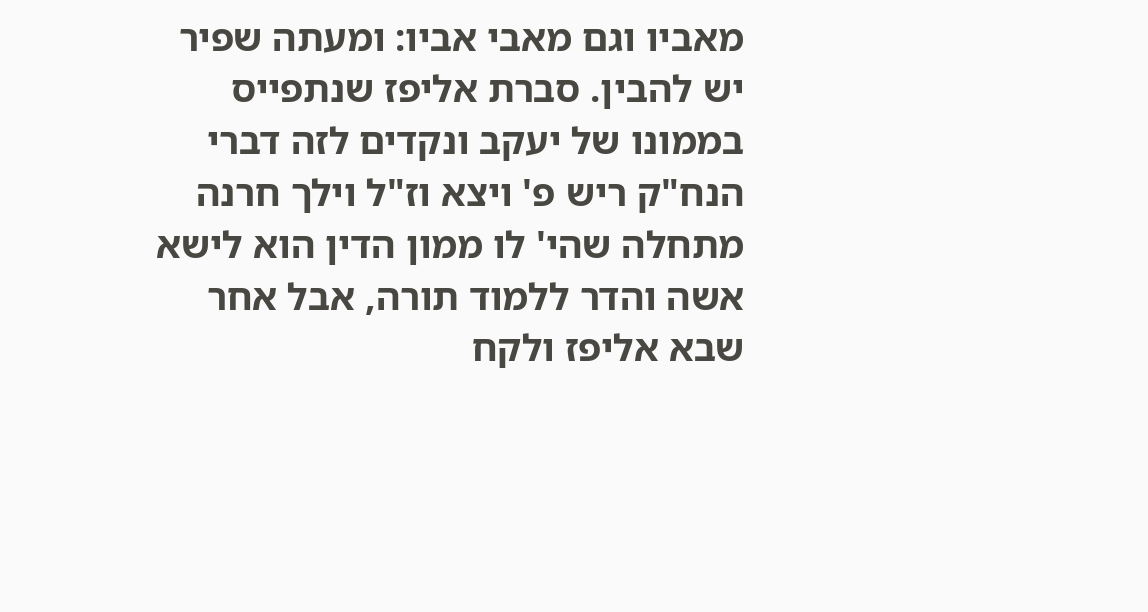מאביו וגם מאבי אביו: ומעתה שפיר יש להבין. סברת אליפז שנתפייס בממונו של יעקב ונקדים לזה דברי הנח"ק ריש פ' ויצא וז"ל וילך חרנה מתחלה שהי' לו ממון הדין הוא לישא אשה והדר ללמוד תורה, אבל אחר שבא אליפז ולקח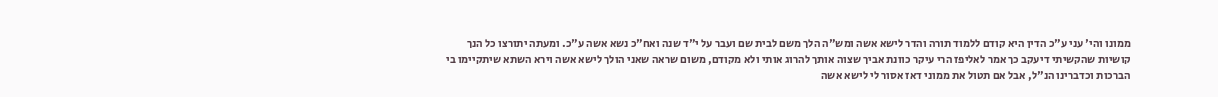ממונו והי' עני ע"כ הדין היא קודם ללמוד תורה והדר לישא אשה ומש"ה הלך משם לבית שם ועבר על י"ד שנה ואח"כ נשא אשה ע"כ. ומעתה יתורצו כל הנך קושיות שהקשיתי דיעקב כך אמר לאליפז הרי עיקר כוונת אביך שצוה אותך להרוג אותי ולא מקודם, משום שראה שאני הולך לישא אשה וירא השתא שיתקיימו בי הברכות וכדברינו הנ"ל, אבל אם תטול את ממוני דאז אסור לי לישא אשה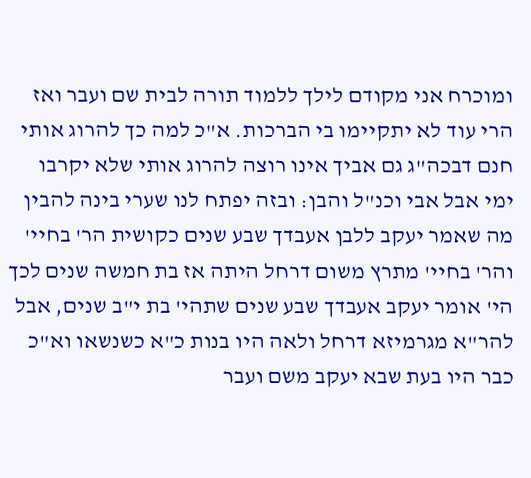ומוכרח אני מקודם לילך ללמוד תורה לבית שם ועבר ואז הרי עוד לא יתקיימו בי הברכות. א"כ למה כך להרוג אותי חנם דבכה"ג גם אביך אינו רוצה להרוג אותי שלא יקרבו ימי אבל אבי וכנ"ל והבן: ובזה יפתח לנו שערי בינה להבין מה שאמר יעקב ללבן אעבדך שבע שנים כקושית הר' בחיי' והר' בחיי' מתרץ משום דרחל היתה אז בת חמשה שנים לכך הי' אומר יעקב אעבדך שבע שנים שתהי' בת י"ב שנים, אבל להר"א מגרמיזא דרחל ולאה היו בנות כ"א כשנשאו וא"כ כבר היו בעת שבא יעקב משם ועבר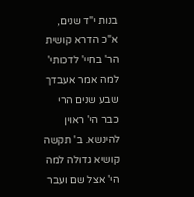בנות י"ד שנים, א"כ הדרא קושית הר' בחיי' לדכותי' למה אמר אעבדך שבע שנים הרי כבר הי' ראוין להינשא. ב' תקשה קושיא גדולה למה הי' אצל שם ועבר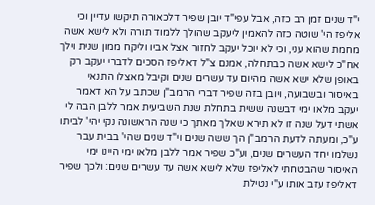י"ד שנים זמן רב כזה, אבל עפי"ד יובן שפיר דלכאורה תיקשו עדיין וכי אליפז הי' שוטה כזה להאמין ליעקב שהולך ללמוד תורה ולא לישא אשה מחמת שהוא עני, וכי לא יוכל יעקב לחזור אצל אביו וליקח ממון שנית וילך אח"כ לישא אשה כבתחלה, אמנם צ"ל דאליפז הסכים לדברי יעקב רק באופן שלא ישא אשה מהיום עד עשרים שנים וקיבל מאצלו התנאי באיסור ובשבועה, ויובן בזה שפיר דברי הרמב"ן שכתב על הא דאמר יעקב מלאו ימי דבשנה ששית בתחלת שנת השביעית אמר ללבן הבה לי אשתי דעל שנה זו לא תירא שאלך מאתך כי שנה הראשונה נקי יהי' לביתו ע"כ, ומעתה לדעת הרמב"ן הך ששה שנים וי"ד שנים שהי' בבית עבר נשלמו יחד העשרים שנים, וע"כ שפיר אמר ללבן מלאו ימי היינו ימי האיסור שהבטחתי לאליפז שלא לישא אשה עד עשרים שנים: ולכך שפיר דאליפז עזב אותו ע"י נטילת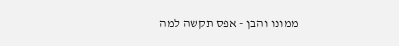ממונו והבן - אפס תקשה למה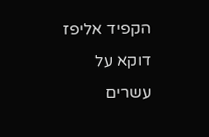הקפיד אליפז דוקא על עשרים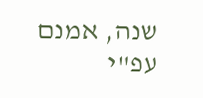שנה, אמנם עפ"י